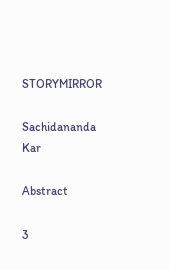STORYMIRROR

Sachidananda Kar

Abstract

3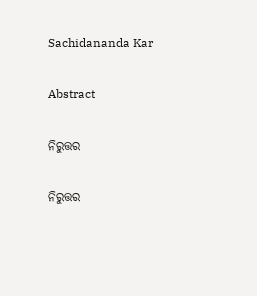Sachidananda Kar

Abstract

ନିରୁତ୍ତର

ନିରୁତ୍ତର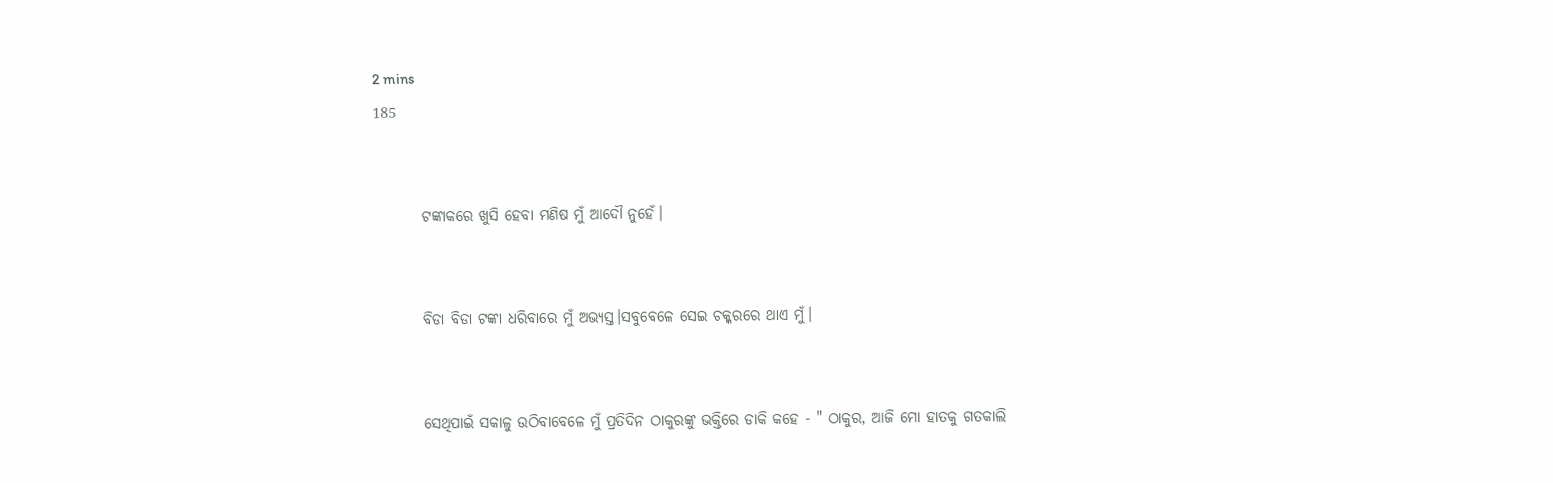2 mins
185


        ଟଙ୍କାକରେ ଖୁସି ହେବା ମଣିଷ ମୁଁ ଆଦୌ ନୁହେଁ।


        ବିଡା ବିଡା ଟଙ୍କା ଧରିବାରେ ମୁଁ ଅଭ୍ୟସ୍ତ।ସବୁବେଳେ ସେଇ ଚକ୍କରରେ ଥାଏ ମୁଁ।


        ସେଥିପାଇଁ ସକାଳୁ ଉଠିବାବେଳେ ମୁଁ ପ୍ରତିଦିନ ଠାକୁରଙ୍କୁ ଭକ୍ତିରେ ଡାକି କହେ - " ଠାକୁର, ଆଜି ମୋ ହାତକୁ ଗତକାଲି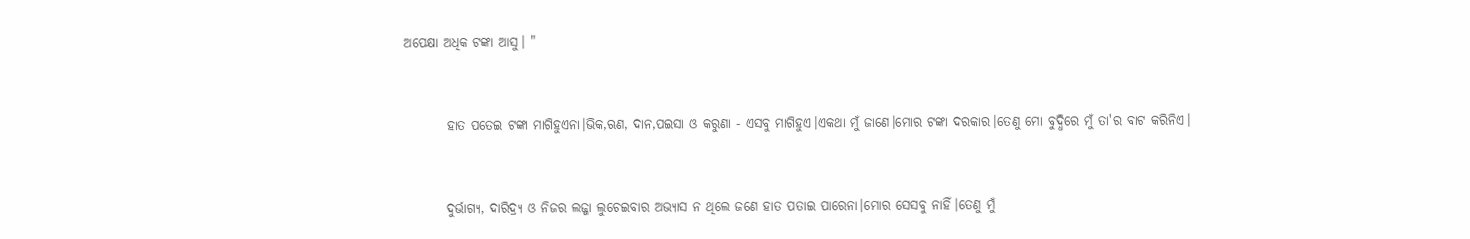ଅପେକ୍ଷା ଅଧିକ ଟଙ୍କା ଆସୁ। "


        ହାତ ପତେଇ ଟଙ୍କା ମାଗିହୁଏନା।ଭିକ,ଋଣ, ଦାନ,ପଇସା ଓ କରୁଣା - ଏସବୁ ମାଗିହୁଏ।ଏକଥା ମୁଁ ଜାଣେ।ମୋର ଟଙ୍କା ଦରକାର।ତେଣୁ ମୋ ବୁଦ୍ଧିରେ ମୁଁ ତା'ର ବାଟ କରିନିଏ।


        ଦୁର୍ଭାଗ୍ୟ, ଦାରିଦ୍ର୍ୟ ଓ ନିଜର ଲଜ୍ଜା ଲୁଚେଇବାର ଅଭ୍ୟାସ ନ ଥିଲେ ଜଣେ ହାତ ପତାଇ ପାରେନା।ମୋର ସେସବୁ ନାହିଁ।ତେଣୁ ମୁଁ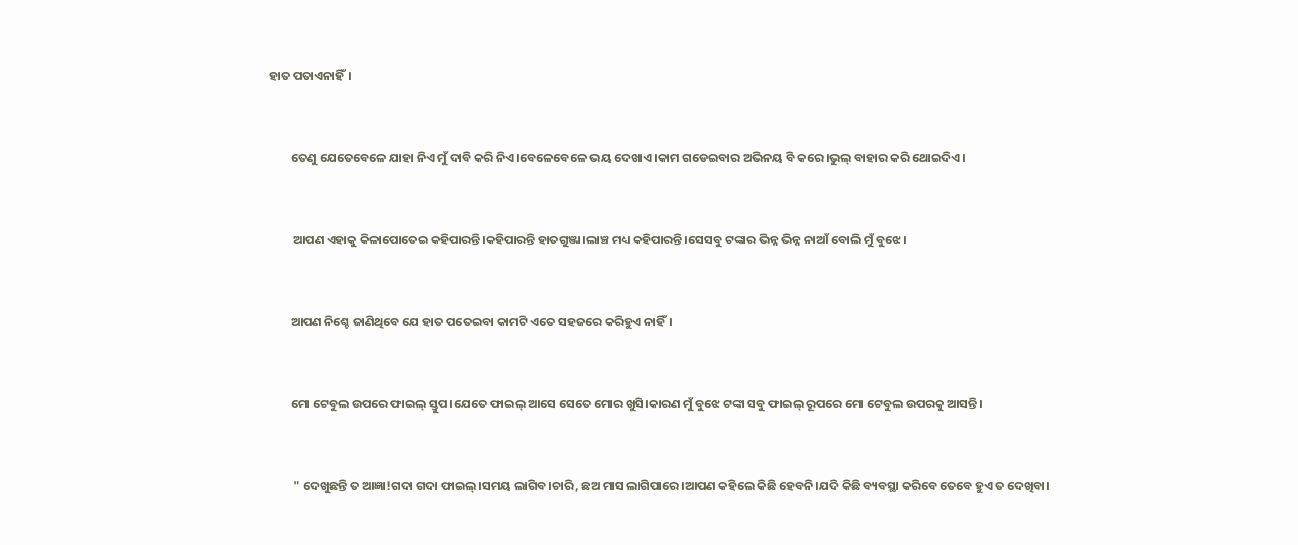ହାତ ପତାଏନାହିଁ।


        ତେଣୁ ଯେତେବେଳେ ଯାହା ନିଏ ମୁଁ ଦାବି କରି ନିଏ।ବେଳେବେଳେ ଭୟ ଦେଖାଏ।କାମ ଗଡେଇବାର ଅଭିନୟ ବି କରେ।ଭୁଲ୍ ବାହାର କରି ଥୋଇଦିଏ।


         ଆପଣ ଏହାକୁ କିଳାପୋତେଇ କହିପାରନ୍ତି।କହିପାରନ୍ତି ହାତଗୁଞ୍ଜା।ଲାଞ୍ଚ ମଧ୍ୟ କହିପାରନ୍ତି।ସେସବୁ ଟଙ୍କାର ଭିନ୍ନ ଭିନ୍ନ ନାଆଁ ବୋଲି ମୁଁ ବୁଝେ।


        ଆପଣ ନିଶ୍ଚେ ଜାଣିଥିବେ ଯେ ହାତ ପତେଇବା କାମଟି ଏତେ ସହଜରେ କରିହୁଏ ନାହିଁ।


        ମୋ ଟେବୁଲ ଉପରେ ଫାଇଲ୍ ସ୍ତୁପ।ଯେତେ ଫାଇଲ୍ ଆସେ ସେତେ ମୋର ଖୁସି।କାରଣ ମୁଁ ବୁଝେ ଟଙ୍କା ସବୁ ଫାଇଲ୍ ରୂପରେ ମୋ ଟେବୁଲ ଉପରକୁ ଆସନ୍ତି।


         " ଦେଖୁଛନ୍ତି ତ ଆଜ୍ଞା!ଗଦା ଗଦା ଫାଇଲ୍।ସମୟ ଲାଗିବ।ଚାରି, ଛଅ ମାସ ଲାଗିପାରେ।ଆପଣ କହିଲେ କିଛି ହେବନି।ଯଦି କିଛି ବ୍ୟବସ୍ଥା କରିବେ ତେବେ ହୁଏ ତ ଦେଖିବା।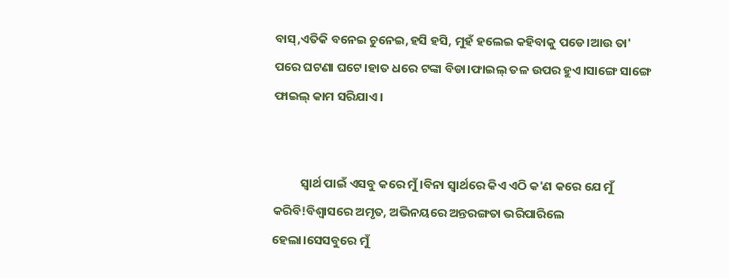ବାସ୍,ଏତିକି ବନେଇ ଚୁନେଇ,ହସି ହସି, ମୁହଁ ହଲେଇ କହିବାକୁ ପଡେ।ଆଉ ତା' ପରେ ଘଟଣା ଘଟେ।ହାତ ଧରେ ଟଙ୍କା ବିଡା।ଫାଇଲ୍ ତଳ ଉପର ହୁଏ।ସାଙ୍ଗେ ସାଙ୍ଗେ ଫାଇଲ୍ କାମ ସରିଯାଏ।


          ସ୍ବାର୍ଥ ପାଇଁ ଏସବୁ କରେ ମୁଁ।ବିନା ସ୍ବାର୍ଥରେ କିଏ ଏଠି କ'ଣ କରେ ଯେ ମୁଁ କରିବି!ବିଶ୍ୱାସରେ ଅମୃତ, ଅଭିନୟରେ ଅନ୍ତରଙ୍ଗତା ଭରିପାରିଲେ ହେଲା।ସେସବୁରେ ମୁଁ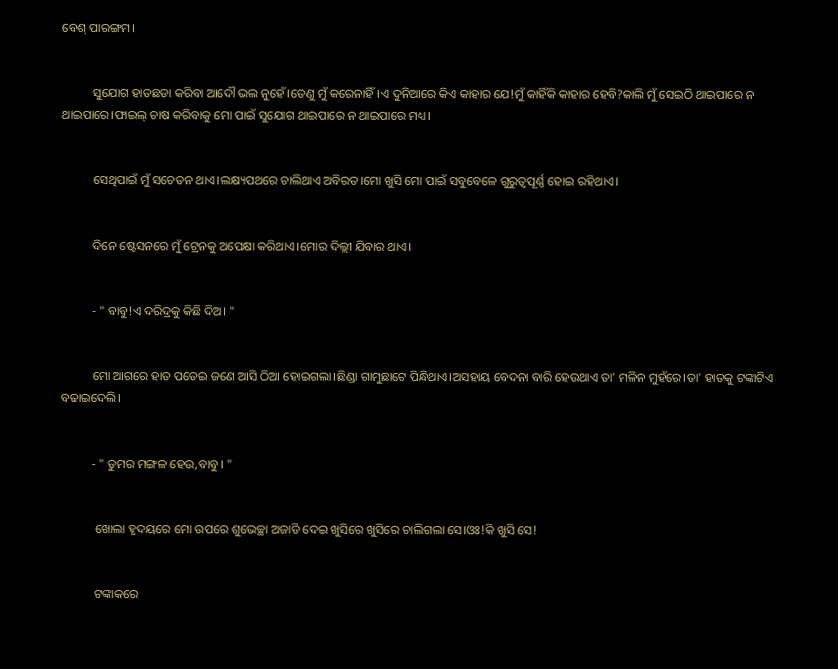ବେଶ୍ ପାରଙ୍ଗମ।


          ସୁଯୋଗ ହାତଛଡା କରିବା ଆଦୌ ଭଲ ନୁହେଁ।ତେଣୁ ମୁଁ କରେନାହିଁ।ଏ ଦୁନିଆରେ କିଏ କାହାର ଯେ!ମୁଁ କାହିଁକି କାହାର ହେବି?କାଲି ମୁଁ ସେଇଠି ଥାଇପାରେ ନ ଥାଇପାରେ।ଫାଇଲ୍ ଚାଷ କରିବାକୁ ମୋ ପାଇଁ ସୁଯୋଗ ଥାଇପାରେ ନ ଥାଇପାରେ ମଧ୍ୟ।


          ସେଥିପାଇଁ ମୁଁ ସଚେତନ ଥାଏ।ଲକ୍ଷ୍ୟପଥରେ ଚାଲିଥାଏ ଅବିରତ।ମୋ ଖୁସି ମୋ ପାଇଁ ସବୁବେଳେ ଗୁରୁତ୍ୱପୂର୍ଣ୍ଣ ହୋଇ ରହିଥାଏ।


          ଦିନେ ଷ୍ଟେସନରେ ମୁଁ ଟ୍ରେନକୁ ଅପେକ୍ଷା କରିଥାଏ।ମୋର ଦିଲ୍ଲୀ ଯିବାର ଥାଏ।


          - " ବାବୁ!ଏ ଦରିଦ୍ରକୁ କିଛି ଦିଅ। "


          ମୋ ଆଗରେ ହାତ ପତେଇ ଜଣେ ଆସି ଠିଆ ହୋଇଗଲା।ଛିଣ୍ଡା ଗାମୁଛାଟେ ପିନ୍ଧିଥାଏ।ଅସହାୟ ବେଦନା ବାରି ହେଉଥାଏ ତା' ମଳିନ ମୁହଁରେ।ତା' ହାତକୁ ଟଙ୍କାଟିଏ ବଢାଇଦେଲି।


          - " ତୁମର ମଙ୍ଗଳ ହେଉ,ବାବୁ। "


           ଖୋଲା ହୃଦୟରେ ମୋ ଉପରେ ଶୁଭେଚ୍ଛା ଅଜାଡି ଦେଇ ଖୁସିରେ ଖୁସିରେ ଚାଲିଗଲା ସେ।ଓଃ!କି ଖୁସି ସେ!


           ଟଙ୍କାକରେ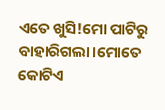ଏତେ ଖୁସି!ମୋ ପାଟିରୁ ବାହାରିଗଲା।ମୋତେ କୋଟିଏ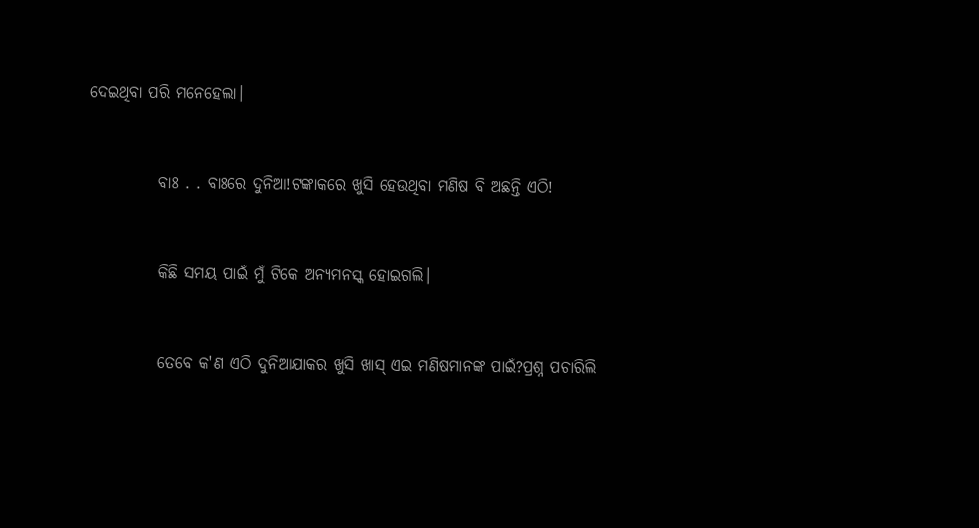ଦେଇଥିବା ପରି ମନେହେଲା।


           ବାଃ . . ବାଃରେ ଦୁନିଆ!ଟଙ୍କାକରେ ଖୁସି ହେଉଥିବା ମଣିଷ ବି ଅଛନ୍ତି ଏଠି!


           କିଛି ସମୟ ପାଇଁ ମୁଁ ଟିକେ ଅନ୍ୟମନସ୍କ ହୋଇଗଲି।


           ତେବେ କ'ଣ ଏଠି ଦୁନିଆଯାକର ଖୁସି ଖାସ୍ ଏଇ ମଣିଷମାନଙ୍କ ପାଇଁ?ପ୍ରଶ୍ନ ପଚାରିଲି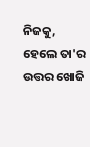ନିଜକୁ, ହେଲେ ତା'ର ଉତ୍ତର ଖୋଜି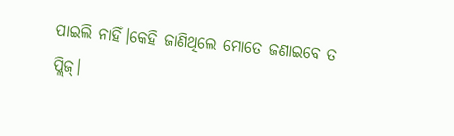ପାଇଲି ନାହିଁ।କେହି ଜାଣିଥିଲେ ମୋତେ ଜଣାଇବେ ତ ପ୍ଲିଜ୍।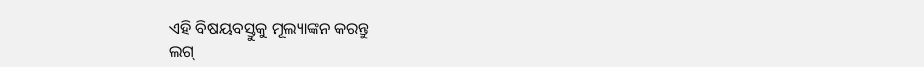ଏହି ବିଷୟବସ୍ତୁକୁ ମୂଲ୍ୟାଙ୍କନ କରନ୍ତୁ
ଲଗ୍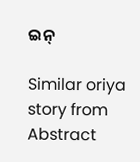ଇନ୍

Similar oriya story from Abstract